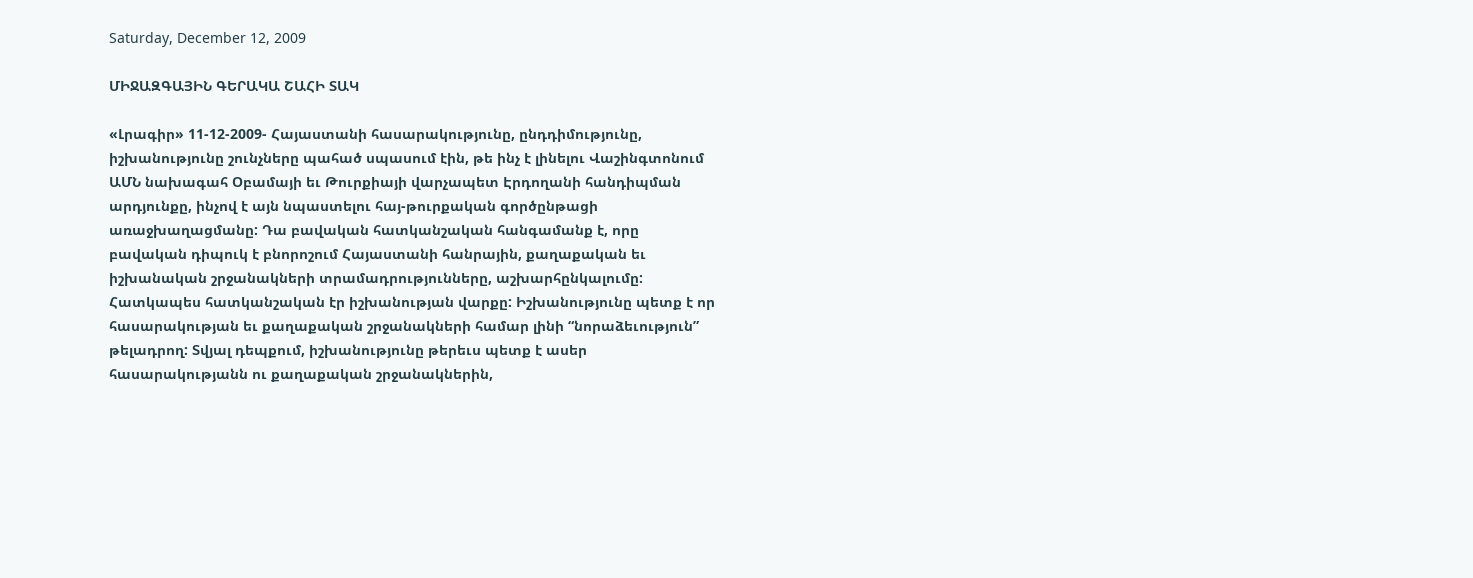Saturday, December 12, 2009

ՄԻՋԱԶԳԱՅԻՆ ԳԵՐԱԿԱ ՇԱՀԻ ՏԱԿ

«Լրագիր» 11-12-2009- Հայաստանի հասարակությունը, ընդդիմությունը, իշխանությունը շունչները պահած սպասում էին, թե ինչ է լինելու Վաշինգտոնում ԱՄՆ նախագահ Օբամայի եւ Թուրքիայի վարչապետ Էրդողանի հանդիպման արդյունքը, ինչով է այն նպաստելու հայ-թուրքական գործընթացի առաջխաղացմանը: Դա բավական հատկանշական հանգամանք է, որը բավական դիպուկ է բնորոշում Հայաստանի հանրային, քաղաքական եւ իշխանական շրջանակների տրամադրությունները, աշխարհընկալումը: Հատկապես հատկանշական էր իշխանության վարքը: Իշխանությունը պետք է որ հասարակության եւ քաղաքական շրջանակների համար լինի “նորաձեւություն” թելադրող: Տվյալ դեպքում, իշխանությունը թերեւս պետք է ասեր հասարակությանն ու քաղաքական շրջանակներին,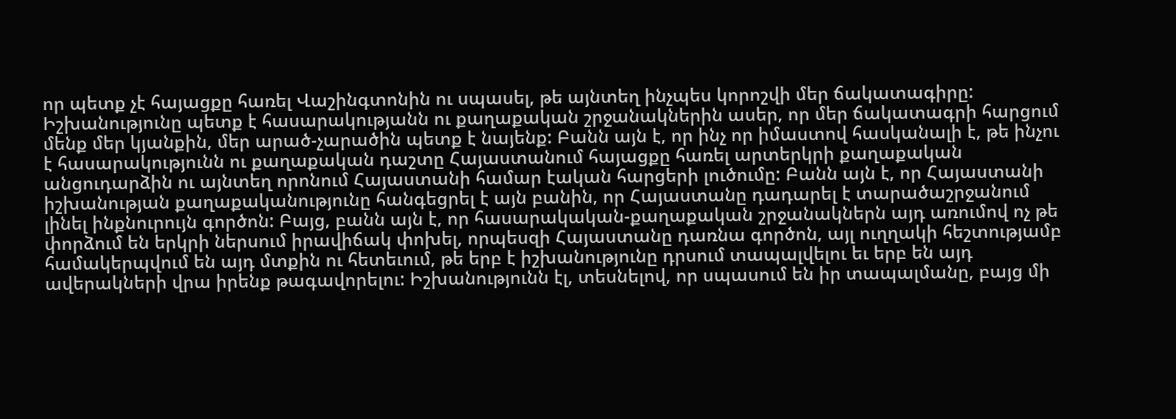որ պետք չէ հայացքը հառել Վաշինգտոնին ու սպասել, թե այնտեղ ինչպես կորոշվի մեր ճակատագիրը: Իշխանությունը պետք է հասարակությանն ու քաղաքական շրջանակներին ասեր, որ մեր ճակատագրի հարցում մենք մեր կյանքին, մեր արած-չարածին պետք է նայենք: Բանն այն է, որ ինչ որ իմաստով հասկանալի է, թե ինչու է հասարակությունն ու քաղաքական դաշտը Հայաստանում հայացքը հառել արտերկրի քաղաքական անցուդարձին ու այնտեղ որոնում Հայաստանի համար էական հարցերի լուծումը: Բանն այն է, որ Հայաստանի իշխանության քաղաքականությունը հանգեցրել է այն բանին, որ Հայաստանը դադարել է տարածաշրջանում լինել ինքնուրույն գործոն: Բայց, բանն այն է, որ հասարակական-քաղաքական շրջանակներն այդ առումով ոչ թե փորձում են երկրի ներսում իրավիճակ փոխել, որպեսզի Հայաստանը դառնա գործոն, այլ ուղղակի հեշտությամբ համակերպվում են այդ մտքին ու հետեւում, թե երբ է իշխանությունը դրսում տապալվելու եւ երբ են այդ ավերակների վրա իրենք թագավորելու: Իշխանությունն էլ, տեսնելով, որ սպասում են իր տապալմանը, բայց մի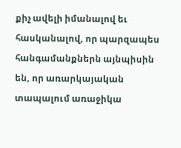քիչ ավելի իմանալով եւ հասկանալով, որ պարզապես հանգամանքներն այնպիսին են, որ առարկայական տապալում առաջիկա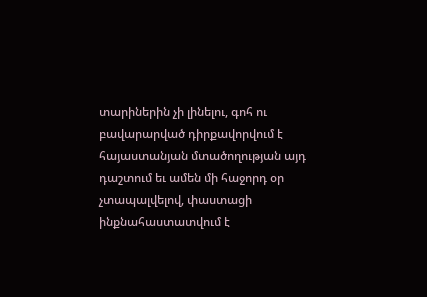տարիներին չի լինելու, գոհ ու բավարարված դիրքավորվում է հայաստանյան մտածողության այդ դաշտում եւ ամեն մի հաջորդ օր չտապալվելով, փաստացի ինքնահաստատվում է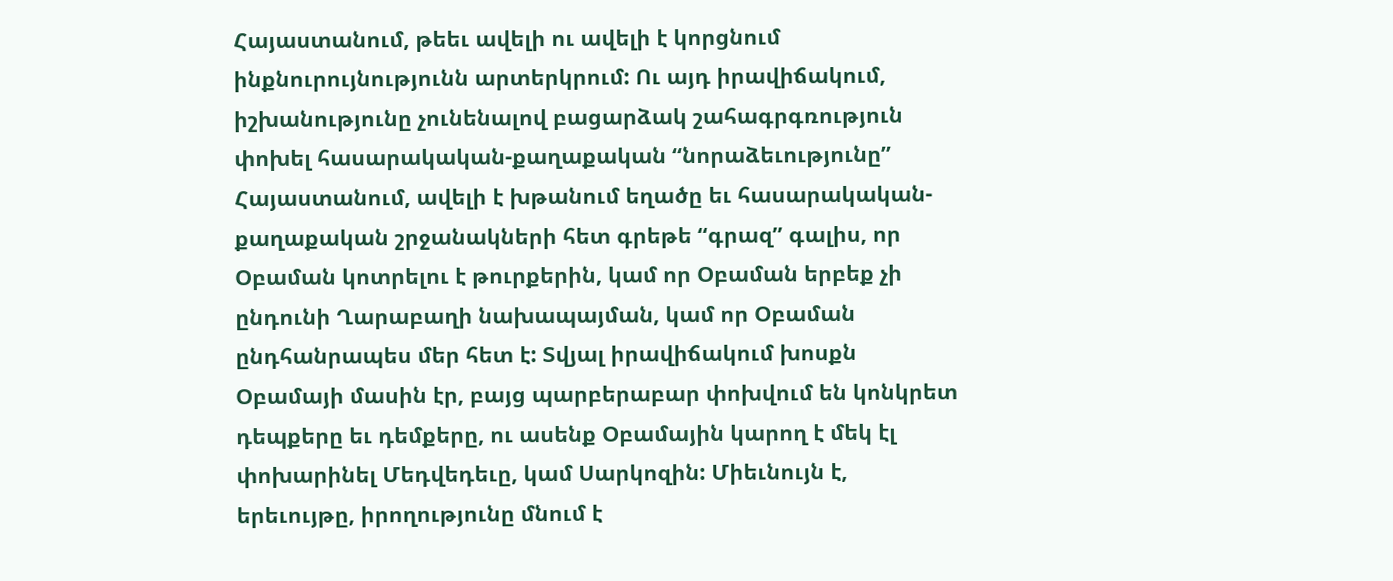Հայաստանում, թեեւ ավելի ու ավելի է կորցնում ինքնուրույնությունն արտերկրում: Ու այդ իրավիճակում, իշխանությունը չունենալով բացարձակ շահագրգռություն փոխել հասարակական-քաղաքական “նորաձեւությունը” Հայաստանում, ավելի է խթանում եղածը եւ հասարակական-քաղաքական շրջանակների հետ գրեթե “գրազ” գալիս, որ Օբաման կոտրելու է թուրքերին, կամ որ Օբաման երբեք չի ընդունի Ղարաբաղի նախապայման, կամ որ Օբաման ընդհանրապես մեր հետ է: Տվյալ իրավիճակում խոսքն Օբամայի մասին էր, բայց պարբերաբար փոխվում են կոնկրետ դեպքերը եւ դեմքերը, ու ասենք Օբամային կարող է մեկ էլ փոխարինել Մեդվեդեւը, կամ Սարկոզին: Միեւնույն է, երեւույթը, իրողությունը մնում է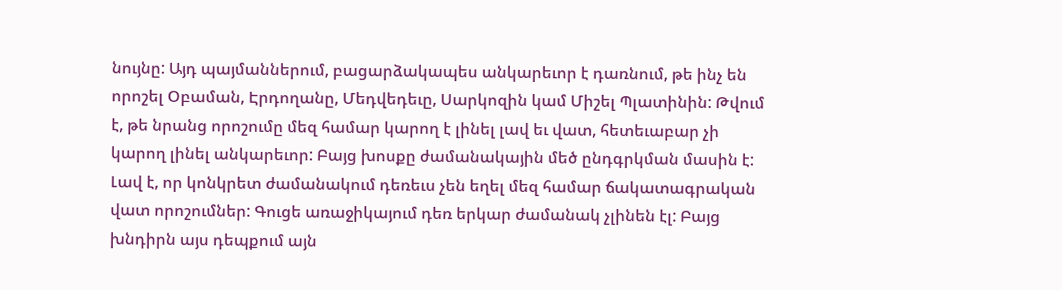նույնը: Այդ պայմաններում, բացարձակապես անկարեւոր է դառնում, թե ինչ են որոշել Օբաման, Էրդողանը, Մեդվեդեւը, Սարկոզին կամ Միշել Պլատինին: Թվում է, թե նրանց որոշումը մեզ համար կարող է լինել լավ եւ վատ, հետեւաբար չի կարող լինել անկարեւոր: Բայց խոսքը ժամանակային մեծ ընդգրկման մասին է: Լավ է, որ կոնկրետ ժամանակում դեռեւս չեն եղել մեզ համար ճակատագրական վատ որոշումներ: Գուցե առաջիկայում դեռ երկար ժամանակ չլինեն էլ: Բայց խնդիրն այս դեպքում այն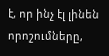է, որ ինչ էլ լինեն որոշումները,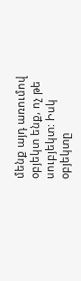մենք այդ առումով օբյեկտ ենք, ոչ թե սուբյեկտ: Իսկ օբյեկտը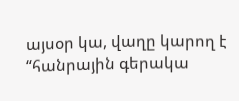այսօր կա, վաղը կարող է “հանրային գերակա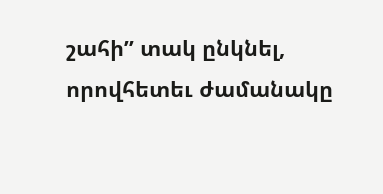շահի” տակ ընկնել, որովհետեւ ժամանակը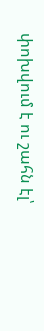փոխվում է ու շահն էլ՝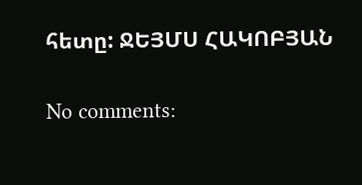հետը: ՋԵՅՄՍ ՀԱԿՈԲՅԱՆ

No comments: